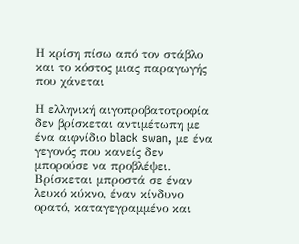Η κρίση πίσω από τον στάβλο και το κόστος μιας παραγωγής που χάνεται

Η ελληνική αιγοπροβατοτροφία δεν βρίσκεται αντιμέτωπη με ένα αιφνίδιο black swan, με ένα γεγονός που κανείς δεν μπορούσε να προβλέψει. Βρίσκεται μπροστά σε έναν λευκό κύκνο, έναν κίνδυνο ορατό, καταγεγραμμένο και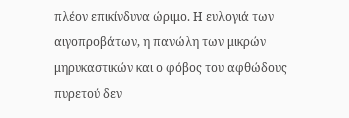πλέον επικίνδυνα ώριμο. Η ευλογιά των αιγοπροβάτων, η πανώλη των μικρών μηρυκαστικών και ο φόβος του αφθώδους πυρετού δεν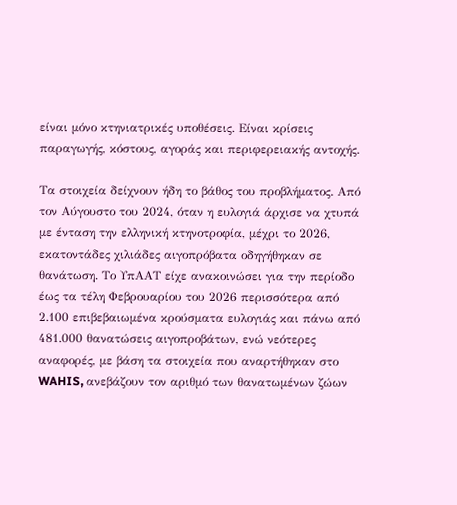είναι μόνο κτηνιατρικές υποθέσεις. Είναι κρίσεις παραγωγής, κόστους, αγοράς και περιφερειακής αντοχής.

Τα στοιχεία δείχνουν ήδη το βάθος του προβλήματος. Από τον Αύγουστο του 2024, όταν η ευλογιά άρχισε να χτυπά με ένταση την ελληνική κτηνοτροφία, μέχρι το 2026, εκατοντάδες χιλιάδες αιγοπρόβατα οδηγήθηκαν σε θανάτωση. Το ΥπΑΑΤ είχε ανακοινώσει για την περίοδο έως τα τέλη Φεβρουαρίου του 2026 περισσότερα από 2.100 επιβεβαιωμένα κρούσματα ευλογιάς και πάνω από 481.000 θανατώσεις αιγοπροβάτων, ενώ νεότερες αναφορές, με βάση τα στοιχεία που αναρτήθηκαν στο WAHIS, ανεβάζουν τον αριθμό των θανατωμένων ζώων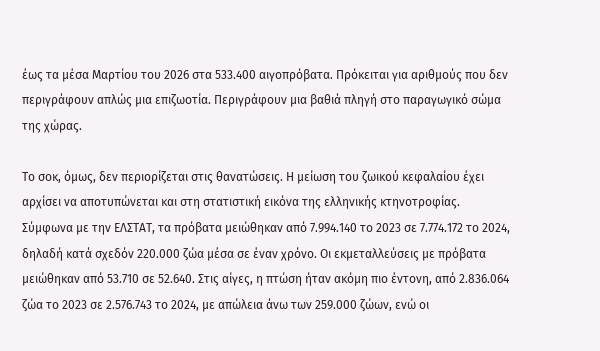έως τα μέσα Μαρτίου του 2026 στα 533.400 αιγοπρόβατα. Πρόκειται για αριθμούς που δεν περιγράφουν απλώς μια επιζωοτία. Περιγράφουν μια βαθιά πληγή στο παραγωγικό σώμα της χώρας.

Το σοκ, όμως, δεν περιορίζεται στις θανατώσεις. Η μείωση του ζωικού κεφαλαίου έχει αρχίσει να αποτυπώνεται και στη στατιστική εικόνα της ελληνικής κτηνοτροφίας. Σύμφωνα με την ΕΛΣΤΑΤ, τα πρόβατα μειώθηκαν από 7.994.140 το 2023 σε 7.774.172 το 2024, δηλαδή κατά σχεδόν 220.000 ζώα μέσα σε έναν χρόνο. Οι εκμεταλλεύσεις με πρόβατα μειώθηκαν από 53.710 σε 52.640. Στις αίγες, η πτώση ήταν ακόμη πιο έντονη, από 2.836.064 ζώα το 2023 σε 2.576.743 το 2024, με απώλεια άνω των 259.000 ζώων, ενώ οι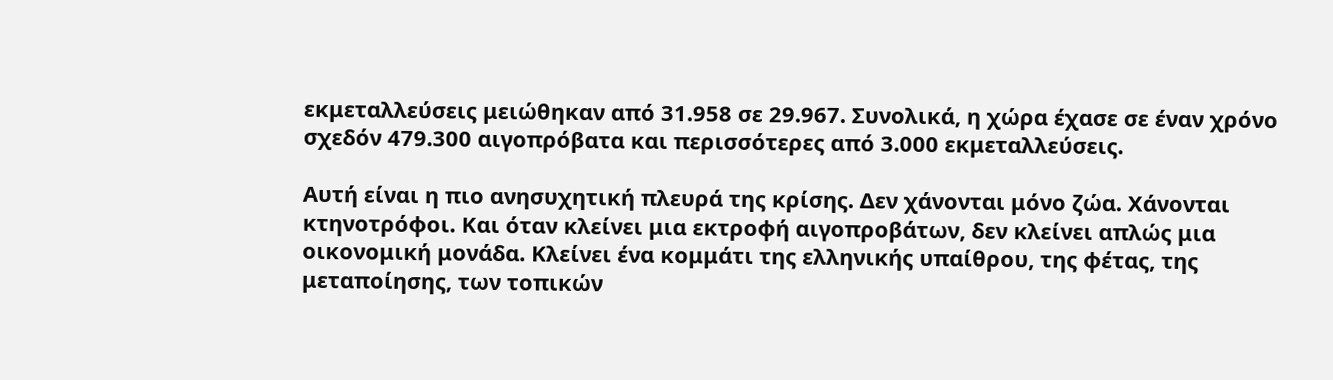εκμεταλλεύσεις μειώθηκαν από 31.958 σε 29.967. Συνολικά, η χώρα έχασε σε έναν χρόνο σχεδόν 479.300 αιγοπρόβατα και περισσότερες από 3.000 εκμεταλλεύσεις.

Αυτή είναι η πιο ανησυχητική πλευρά της κρίσης. Δεν χάνονται μόνο ζώα. Χάνονται κτηνοτρόφοι. Και όταν κλείνει μια εκτροφή αιγοπροβάτων, δεν κλείνει απλώς μια οικονομική μονάδα. Κλείνει ένα κομμάτι της ελληνικής υπαίθρου, της φέτας, της μεταποίησης, των τοπικών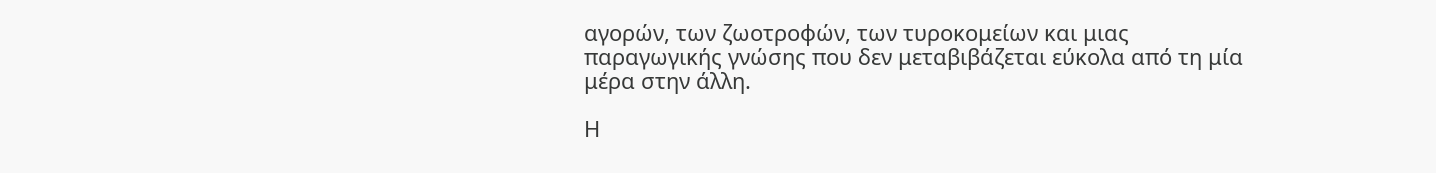αγορών, των ζωοτροφών, των τυροκομείων και μιας παραγωγικής γνώσης που δεν μεταβιβάζεται εύκολα από τη μία μέρα στην άλλη.

Η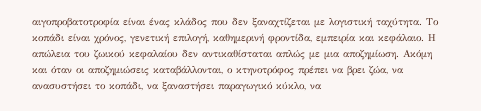αιγοπροβατοτροφία είναι ένας κλάδος που δεν ξαναχτίζεται με λογιστική ταχύτητα. Το κοπάδι είναι χρόνος, γενετική επιλογή, καθημερινή φροντίδα, εμπειρία και κεφάλαιο. Η απώλεια του ζωικού κεφαλαίου δεν αντικαθίσταται απλώς με μια αποζημίωση. Ακόμη και όταν οι αποζημιώσεις καταβάλλονται, ο κτηνοτρόφος πρέπει να βρει ζώα, να ανασυστήσει το κοπάδι, να ξαναστήσει παραγωγικό κύκλο, να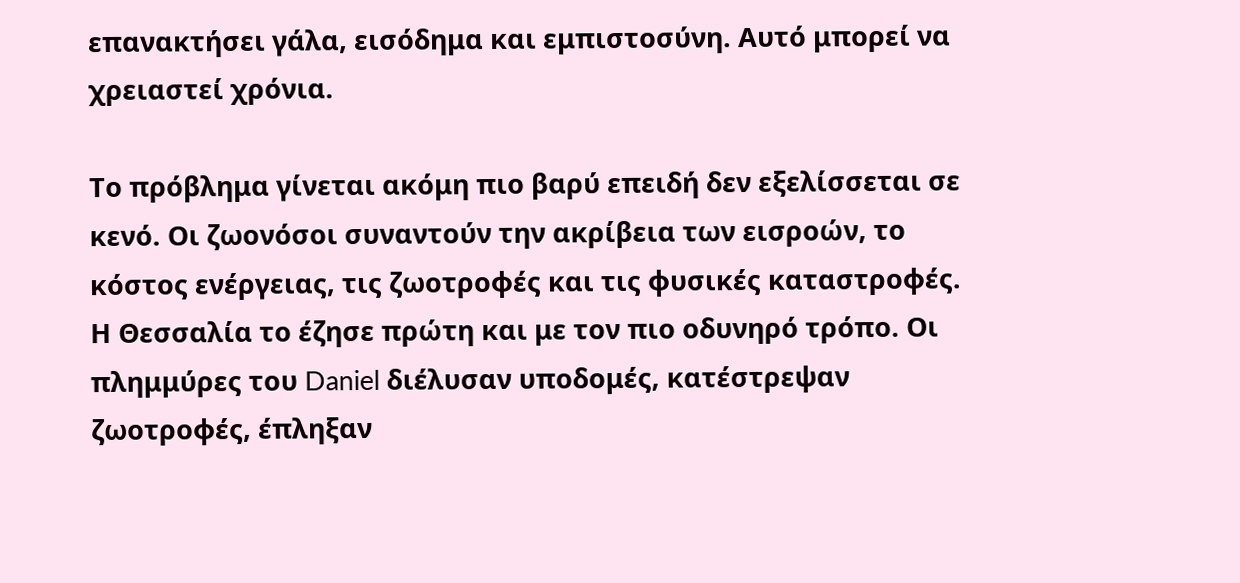επανακτήσει γάλα, εισόδημα και εμπιστοσύνη. Αυτό μπορεί να χρειαστεί χρόνια.

Το πρόβλημα γίνεται ακόμη πιο βαρύ επειδή δεν εξελίσσεται σε κενό. Οι ζωονόσοι συναντούν την ακρίβεια των εισροών, το κόστος ενέργειας, τις ζωοτροφές και τις φυσικές καταστροφές. Η Θεσσαλία το έζησε πρώτη και με τον πιο οδυνηρό τρόπο. Οι πλημμύρες του Daniel διέλυσαν υποδομές, κατέστρεψαν ζωοτροφές, έπληξαν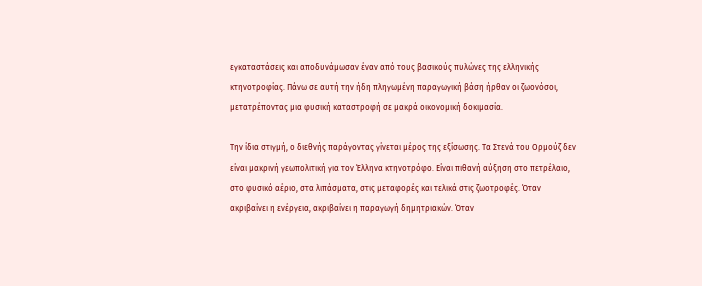εγκαταστάσεις και αποδυνάμωσαν έναν από τους βασικούς πυλώνες της ελληνικής κτηνοτροφίας. Πάνω σε αυτή την ήδη πληγωμένη παραγωγική βάση ήρθαν οι ζωονόσοι, μετατρέποντας μια φυσική καταστροφή σε μακρά οικονομική δοκιμασία.

Την ίδια στιγμή, ο διεθνής παράγοντας γίνεται μέρος της εξίσωσης. Τα Στενά του Ορμούζ δεν είναι μακρινή γεωπολιτική για τον Έλληνα κτηνοτρόφο. Είναι πιθανή αύξηση στο πετρέλαιο, στο φυσικό αέριο, στα λιπάσματα, στις μεταφορές και τελικά στις ζωοτροφές. Όταν ακριβαίνει η ενέργεια, ακριβαίνει η παραγωγή δημητριακών. Όταν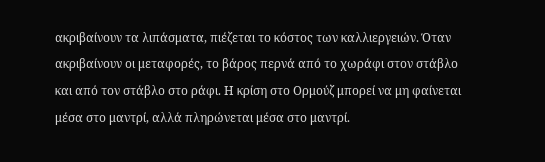ακριβαίνουν τα λιπάσματα, πιέζεται το κόστος των καλλιεργειών. Όταν ακριβαίνουν οι μεταφορές, το βάρος περνά από το χωράφι στον στάβλο και από τον στάβλο στο ράφι. Η κρίση στο Ορμούζ μπορεί να μη φαίνεται μέσα στο μαντρί, αλλά πληρώνεται μέσα στο μαντρί.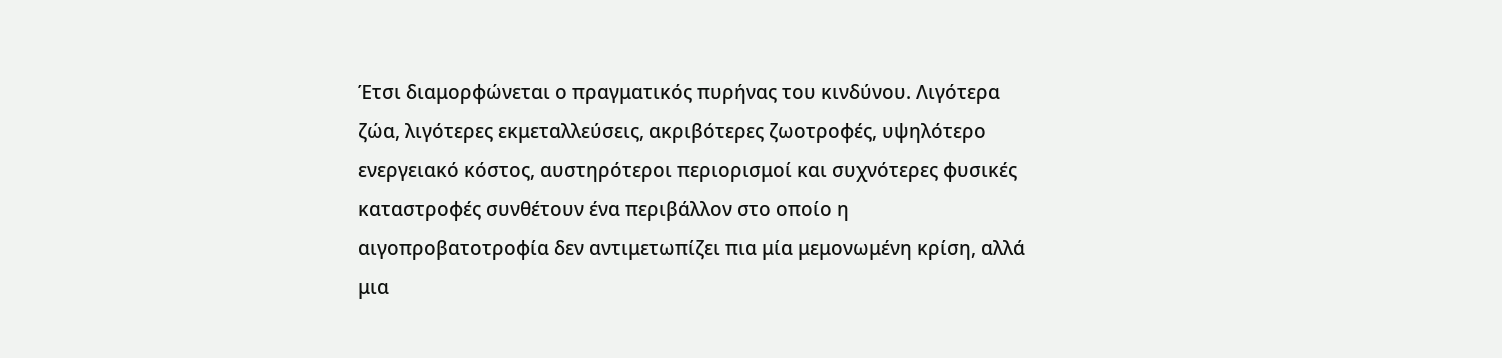Έτσι διαμορφώνεται ο πραγματικός πυρήνας του κινδύνου. Λιγότερα ζώα, λιγότερες εκμεταλλεύσεις, ακριβότερες ζωοτροφές, υψηλότερο ενεργειακό κόστος, αυστηρότεροι περιορισμοί και συχνότερες φυσικές καταστροφές συνθέτουν ένα περιβάλλον στο οποίο η αιγοπροβατοτροφία δεν αντιμετωπίζει πια μία μεμονωμένη κρίση, αλλά μια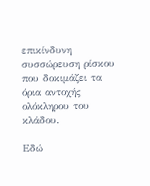επικίνδυνη συσσώρευση ρίσκου που δοκιμάζει τα όρια αντοχής ολόκληρου του κλάδου.

Εδώ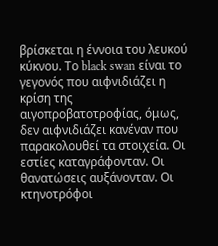βρίσκεται η έννοια του λευκού κύκνου. Το black swan είναι το γεγονός που αιφνιδιάζει η κρίση της αιγοπροβατοτροφίας, όμως, δεν αιφνιδιάζει κανέναν που παρακολουθεί τα στοιχεία. Οι εστίες καταγράφονταν. Οι θανατώσεις αυξάνονταν. Οι κτηνοτρόφοι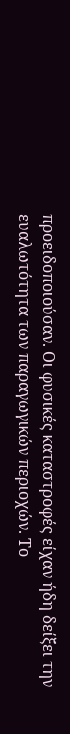προειδοποιούσαν. Οι φυσικές καταστροφές είχαν ήδη δείξει την ευαλωτότητα των παραγωγικών περιοχών. Το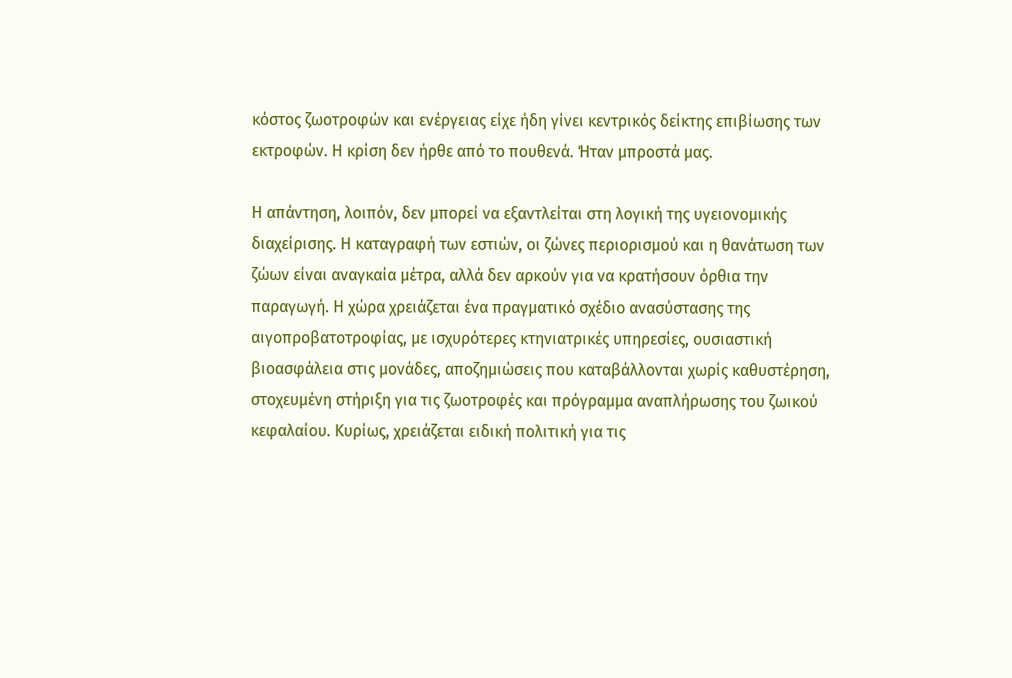κόστος ζωοτροφών και ενέργειας είχε ήδη γίνει κεντρικός δείκτης επιβίωσης των εκτροφών. Η κρίση δεν ήρθε από το πουθενά. Ήταν μπροστά μας.

Η απάντηση, λοιπόν, δεν μπορεί να εξαντλείται στη λογική της υγειονομικής διαχείρισης. Η καταγραφή των εστιών, οι ζώνες περιορισμού και η θανάτωση των ζώων είναι αναγκαία μέτρα, αλλά δεν αρκούν για να κρατήσουν όρθια την παραγωγή. Η χώρα χρειάζεται ένα πραγματικό σχέδιο ανασύστασης της αιγοπροβατοτροφίας, με ισχυρότερες κτηνιατρικές υπηρεσίες, ουσιαστική βιοασφάλεια στις μονάδες, αποζημιώσεις που καταβάλλονται χωρίς καθυστέρηση, στοχευμένη στήριξη για τις ζωοτροφές και πρόγραμμα αναπλήρωσης του ζωικού κεφαλαίου. Κυρίως, χρειάζεται ειδική πολιτική για τις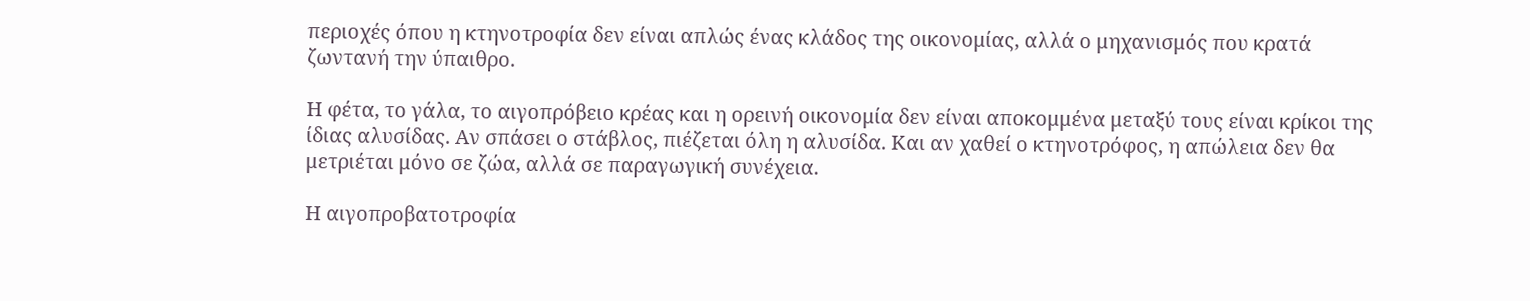περιοχές όπου η κτηνοτροφία δεν είναι απλώς ένας κλάδος της οικονομίας, αλλά ο μηχανισμός που κρατά ζωντανή την ύπαιθρο.

Η φέτα, το γάλα, το αιγοπρόβειο κρέας και η ορεινή οικονομία δεν είναι αποκομμένα μεταξύ τους είναι κρίκοι της ίδιας αλυσίδας. Αν σπάσει ο στάβλος, πιέζεται όλη η αλυσίδα. Και αν χαθεί ο κτηνοτρόφος, η απώλεια δεν θα μετριέται μόνο σε ζώα, αλλά σε παραγωγική συνέχεια.

Η αιγοπροβατοτροφία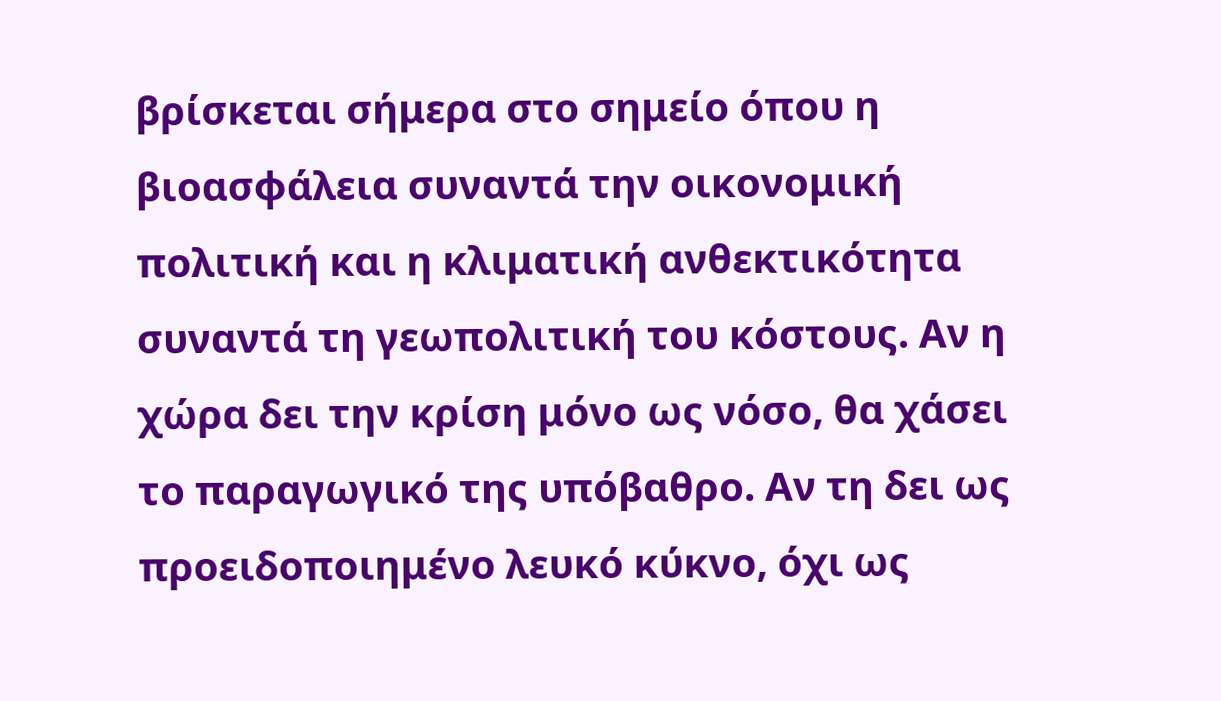βρίσκεται σήμερα στο σημείο όπου η βιοασφάλεια συναντά την οικονομική πολιτική και η κλιματική ανθεκτικότητα συναντά τη γεωπολιτική του κόστους. Αν η χώρα δει την κρίση μόνο ως νόσο, θα χάσει το παραγωγικό της υπόβαθρο. Αν τη δει ως προειδοποιημένο λευκό κύκνο, όχι ως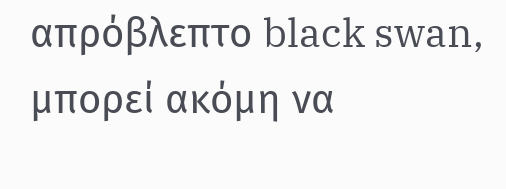απρόβλεπτο black swan, μπορεί ακόμη να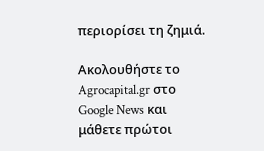περιορίσει τη ζημιά.

Ακολουθήστε το Agrocapital.gr στο Google News και μάθετε πρώτοι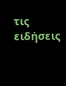τις ειδήσεις